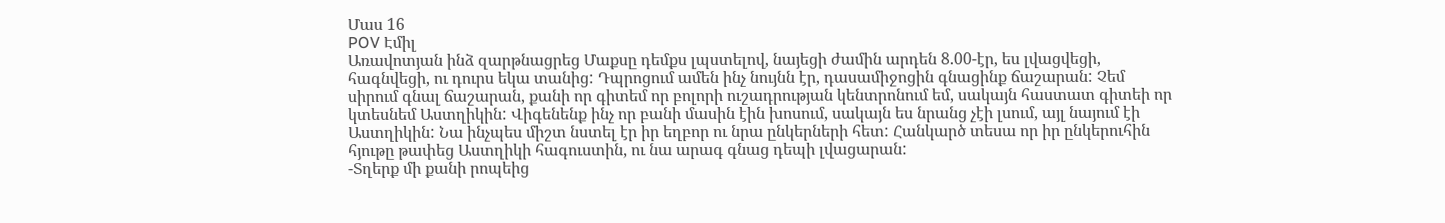Մաս 16
POV Էմիլ
Առավոտյան ինձ զարթնացրեց Մաքսը դեմքս լպստելով, նայեցի ժամին արդեն 8.00-էր, ես լվացվեցի, հագնվեցի, ու դուրս եկա տանից: Դպրոցում ամեն ինչ նույնն էր, դասամիջոցին գնացինք ճաշարան: Չեմ սիրում գնալ ճաշարան, քանի որ գիտեմ որ բոլորի ուշադրության կենտրոնում եմ, սակայն հաստատ գիտեի որ կտեսնեմ Աստղիկին: Վիգենենք ինչ որ բանի մասին էին խոսում, սակայն ես նրանց չէի լսում, այլ նայում էի Աստղիկին: Նա ինչպես միշտ նստել էր իր եղբոր ու նրա ընկերների հետ: Հանկարծ տեսա որ իր ընկերուհին հյութը թափեց Աստղիկի հագուստին, ու նա արագ գնաց դեպի լվացարան:
-Տղերք մի քանի րոպեից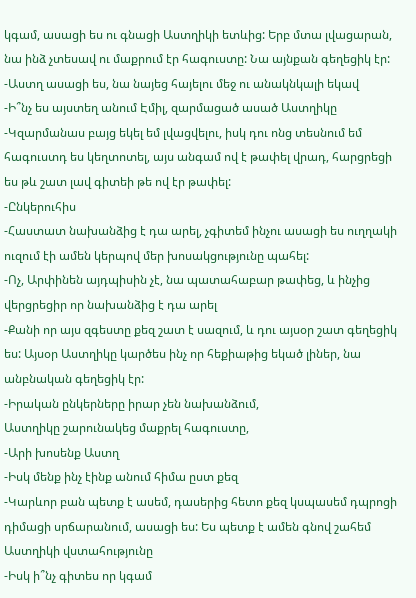կգամ, ասացի ես ու գնացի Աստղիկի ետևից: Երբ մտա լվացարան, նա ինձ չտեսավ ու մաքրում էր հագուստը: Նա այնքան գեղեցիկ էր:
-Աստղ ասացի ես, նա նայեց հայելու մեջ ու անակնկալի եկավ
-Ի՞նչ ես այստեղ անում Էմիլ, զարմացած ասած Աստղիկը
-Կզարմանաս բայց եկել եմ լվացվելու, իսկ դու ոնց տեսնում եմ հագուստդ ես կեղտոտել, այս անգամ ով է թափել վրադ, հարցրեցի ես թև շատ լավ գիտեի թե ով էր թափել:
-Ընկերուհիս
-Հաստատ նախանձից է դա արել, չգիտեմ ինչու ասացի ես ուղղակի ուզում էի ամեն կերպով մեր խոսակցությունը պահել:
-Ոչ, Արփինեն այդպիսին չէ, նա պատահաբար թափեց, և ինչից վերցրեցիր որ նախանձից է դա արել
-Քանի որ այս զգեստը քեզ շատ է սազում, և դու այսօր շատ գեղեցիկ ես: Այսօր Աստղիկը կարծես ինչ որ հեքիաթից եկած լիներ, նա անբնական գեղեցիկ էր:
-Իրական ընկերները իրար չեն նախանձում,
Աստղիկը շարունակեց մաքրել հագուստը,
-Արի խոսենք Աստղ
-Իսկ մենք ինչ էինք անում հիմա ըստ քեզ
-Կարևոր բան պետք է ասեմ, դասերից հետո քեզ կսպասեմ դպրոցի դիմացի սրճարանում, ասացի ես: Ես պետք է ամեն գնով շահեմ Աստղիկի վստահությունը
-Իսկ ի՞նչ գիտես որ կգամ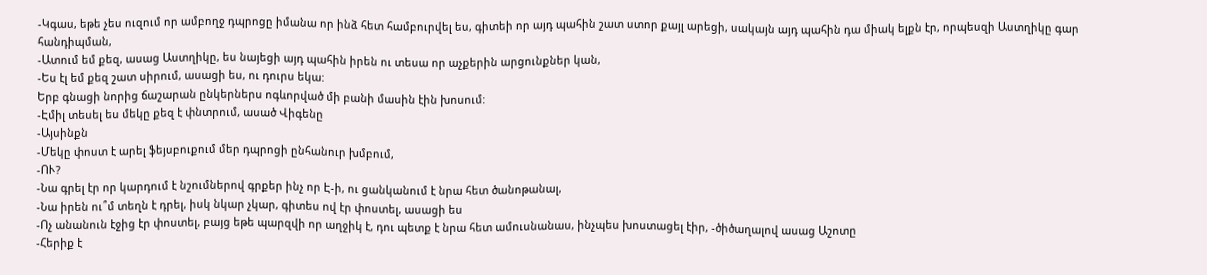-Կգաս, եթե չես ուզում որ ամբողջ դպրոցը իմանա որ ինձ հետ համբուրվել ես, գիտեի որ այդ պահին շատ ստոր քայլ արեցի, սակայն այդ պահին դա միակ ելքն էր, որպեսզի Աստղիկը գար հանդիպման,
-Ատում եմ քեզ, ասաց Աստղիկը, ես նայեցի այդ պահին իրեն ու տեսա որ աչքերին արցունքներ կան,
-Ես էլ եմ քեզ շատ սիրում, ասացի ես, ու դուրս եկա:
Երբ գնացի նորից ճաշարան ընկերներս ոգևորված մի բանի մասին էին խոսում:
-Էմիլ տեսել ես մեկը քեզ է փնտրում, ասած Վիգենը
-Այսինքն
-Մեկը փոստ է արել ֆեյսբուքում մեր դպրոցի ընհանուր խմբում,
-ՈՒ?
-Նա գրել էր որ կարդում է նշումներով գրքեր ինչ որ Է-ի, ու ցանկանում է նրա հետ ծանոթանալ,
-Նա իրեն ու՞մ տեղն է դրել, իսկ նկար չկար, գիտես ով էր փոստել, ասացի ես
-Ոչ անանուն էջից էր փոստել, բայց եթե պարզվի որ աղջիկ է, դու պետք է նրա հետ ամուսնանաս, ինչպես խոստացել էիր, -ծիծաղալով ասաց Աշոտը
-Հերիք է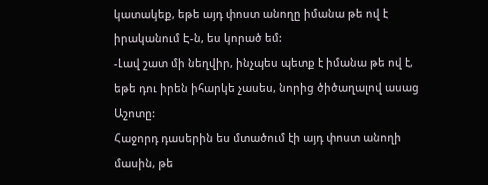կատակեք, եթե այդ փոստ անողը իմանա թե ով է իրականում Է-ն, ես կորած եմ:
-Լավ շատ մի նեղվիր, ինչպես պետք է իմանա թե ով է, եթե դու իրեն իհարկե չասես, նորից ծիծաղալով ասաց Աշոտը:
Հաջորդ դասերին ես մտածում էի այդ փոստ անողի մասին, թե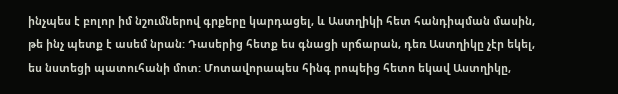ինչպես է բոլոր իմ նշումներով գրքերը կարդացել, և Աստղիկի հետ հանդիպման մասին, թե ինչ պետք է ասեմ նրան: Դասերից հետք ես գնացի սրճարան, դեռ Աստղիկը չէր եկել, ես նստեցի պատուհանի մոտ: Մոտավորապես հինգ րոպեից հետո եկավ Աստղիկը,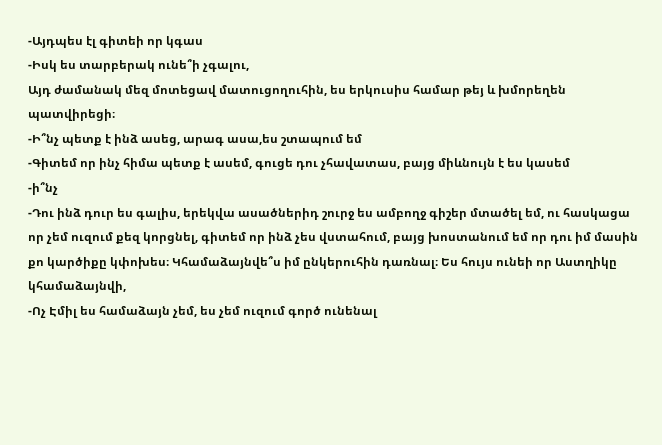-Այդպես էլ գիտեի որ կգաս
-Իսկ ես տարբերակ ունե՞ի չգալու,
Այդ ժամանակ մեզ մոտեցավ մատուցողուհին, ես երկուսիս համար թեյ և խմորեղեն պատվիրեցի։
-Ի՞նչ պետք է ինձ ասեց, արագ ասա,ես շտապում եմ
-Գիտեմ որ ինչ հիմա պետք է ասեմ, գուցե դու չհավատաս, բայց միևնույն է ես կասեմ
-ի՞նչ
-Դու ինձ դուր ես գալիս, երեկվա ասածներիդ շուրջ ես ամբողջ գիշեր մտածել եմ, ու հասկացա որ չեմ ուզում քեզ կորցնել, գիտեմ որ ինձ չես վստահում, բայց խոստանում եմ որ դու իմ մասին քո կարծիքը կփոխես։ Կհամաձայնվե՞ս իմ ընկերուհին դառնալ։ Ես հույս ունեի որ Աստղիկը կհամաձայնվի,
-Ոչ Էմիլ ես համաձայն չեմ, ես չեմ ուզում գործ ունենալ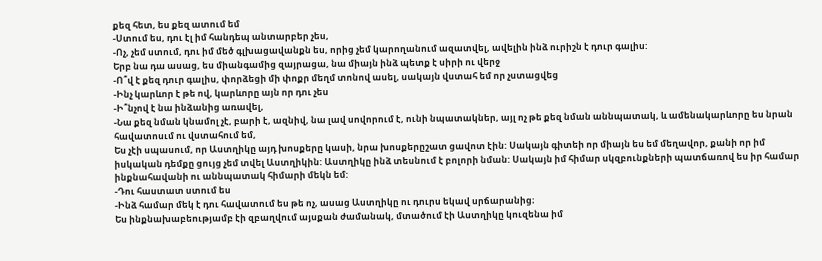քեզ հետ, ես քեզ ատում եմ
-Ստում ես, դու էլ իմ հանդեպ անտարբեր չես,
-Ոչ, չեմ ստում, դու իմ մեծ գլխացավանքն ես, որից չեմ կարողանում ազատվել, ավելին ինձ ուրիշն է դուր գալիս:
Երբ նա դա ասաց, ես միանգամից զայրացա, նա միայն ինձ պետք է սիրի ու վերջ
-Ո՞վ է քեզ դուր գալիս, փորձեցի մի փոքր մեղմ տոնով ասել, սակայն վստահ եմ որ չստացվեց
-Ինչ կարևոր է թե ով, կարևորը այն որ դու չես
-Ի՞նչով է նա ինձանից առավել,
-Նա քեզ նման կնամոլ չէ, բարի է, ազնիվ, նա լավ սովորում է, ունի նպատակներ, այլ ոչ թե քեզ նման աննպատակ, և ամենակարևորը ես նրան հավատոսւմ ու վստահում եմ,
Ես չէի սպասում, որ Աստղիկը այդ խոսքերը կասի, նրա խոսքերըշատ ցավոտ էին: Սակայն գիտեի որ միայն ես եմ մեղավոր, քանի որ իմ իսկական դեմքը ցույց չեմ տվել Աստղիկին: Աստղիկը ինձ տեսնում է բոլորի նման: Սակայն իմ հիմար սկզբունքների պատճառով ես իր համար ինքնահավանի ու աննպատակ հիմարի մեկն եմ:
-Դու հաստատ ստում ես
-Ինձ համար մեկ է դու հավատում ես թե ոչ, ասաց Աստղիկը ու դուրս եկավ սրճարանից։
Ես ինքնախաբեությամբ էի զբաղվում այսքան ժամանակ, մտածում էի Աստղիկը կուզենա իմ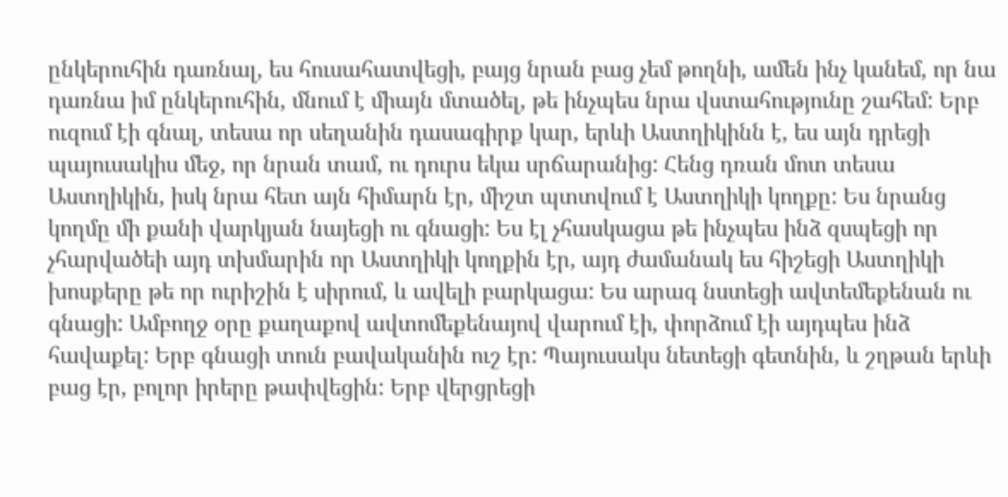ընկերուհին դառնալ, ես հուսահատվեցի, բայց նրան բաց չեմ թողնի, ամեն ինչ կանեմ, որ նա դառնա իմ ընկերուհին, մնում է միայն մտածել, թե ինչպես նրա վստահությունը շահեմ: Երբ ուզում էի գնալ, տեսա որ սեղանին դասագիրք կար, երևի Աստղիկինն է, ես այն դրեցի պայուսակիս մեջ, որ նրան տամ, ու դուրս եկա սրճարանից: Հենց դռան մոտ տեսա Աստղիկին, իսկ նրա հետ այն հիմարն էր, միշտ պտտվում է Աստղիկի կողքը: Ես նրանց կողմը մի քանի վարկյան նայեցի ու գնացի: Ես էլ չհասկացա թե ինչպես ինձ զսպեցի որ չհարվածեի այդ տխմարին որ Աստղիկի կողքին էր, այդ ժամանակ ես հիշեցի Աստղիկի խոսքերը թե որ ուրիշին է սիրում, և ավելի բարկացա: Ես արագ նստեցի ավտեմեքենան ու գնացի: Ամբողջ օրը քաղաքով ավտոմեքենայով վարում էի, փորձում էի այդպես ինձ հավաքել: Երբ գնացի տուն բավականին ուշ էր: Պայուսակս նետեցի գետնին, և շղթան երևի բաց էր, բոլոր իրերը թափվեցին: Երբ վերցրեցի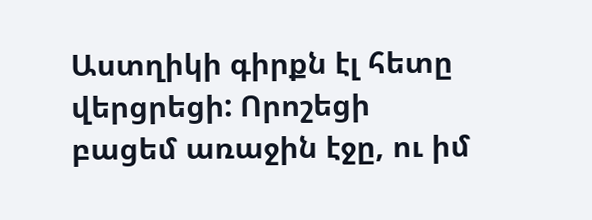Աստղիկի գիրքն էլ հետը վերցրեցի: Որոշեցի բացեմ առաջին էջը, ու իմ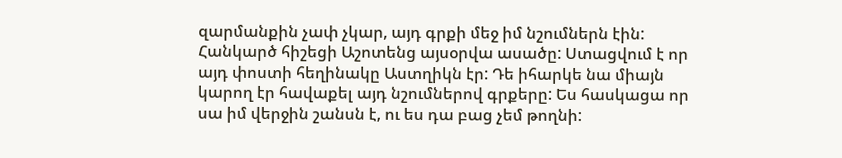զարմանքին չափ չկար, այդ գրքի մեջ իմ նշումներն էին: Հանկարծ հիշեցի Աշոտենց այսօրվա ասածը: Ստացվում է որ այդ փոստի հեղինակը Աստղիկն էր: Դե իհարկե նա միայն կարող էր հավաքել այդ նշումներով գրքերը: Ես հասկացա որ սա իմ վերջին շանսն է, ու ես դա բաց չեմ թողնի: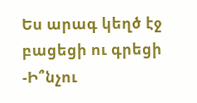Ես արագ կեղծ էջ բացեցի ու գրեցի
-Ի՞նչու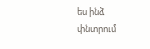ես ինձ փնտրում